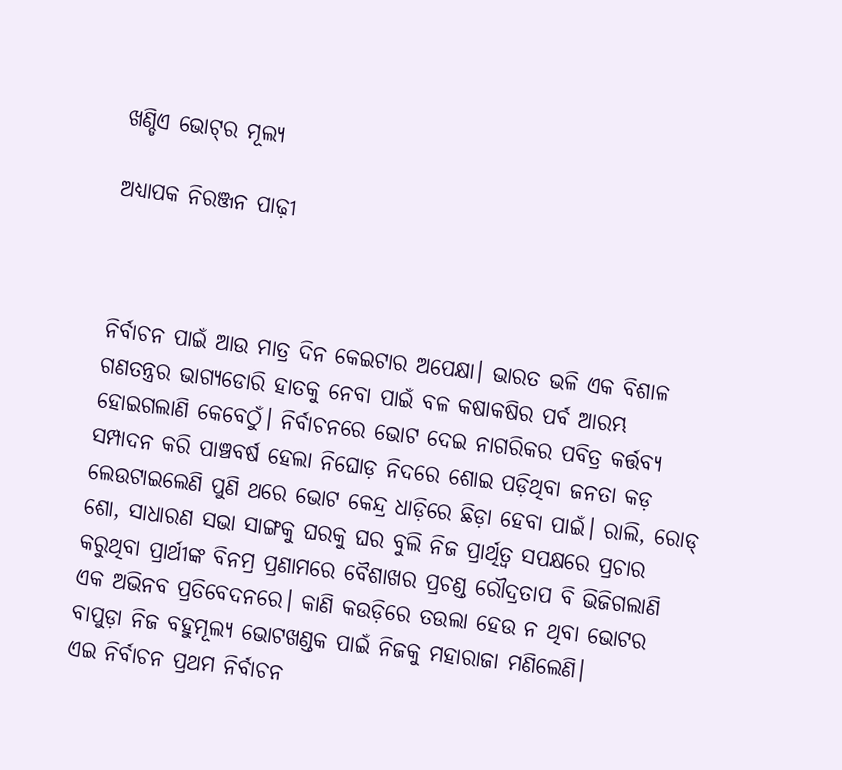ଖଣ୍ଡିଏ ଭୋଟ୍‌ର ମୂଲ୍ୟ

ଅଧ୍ୟାପକ ନିରଞ୍ଜନ ପାଢ଼ୀ



ନିର୍ବାଚନ ପାଇଁ ଆଉ ମାତ୍ର ଦିନ କେଇଟାର ଅପେକ୍ଷା। ଭାରତ ଭଳି ଏକ ବିଶାଳ ଗଣତନ୍ତ୍ରର ଭାଗ୍ୟଡୋରି ହାତକୁ ନେବା ପାଇଁ ବଳ କଷାକଷିର ପର୍ବ ଆରମ୍ଭ ହୋଇଗଲାଣି କେବେଠୁଁ। ନିର୍ବାଚନରେ ଭୋଟ ଦେଇ ନାଗରିକର ପବିତ୍ର କର୍ତ୍ତବ୍ୟ ସମ୍ପାଦନ କରି ପାଞ୍ଚବର୍ଷ ହେଲା ନିଘୋଡ଼ ନିଦରେ ଶୋଇ ପଡ଼ିଥିବା ଜନତା କଡ଼ ଲେଉଟାଇଲେଣି ପୁଣି ଥରେ ଭୋଟ କେନ୍ଦ୍ର ଧାଡ଼ିରେ ଛିଡ଼ା ହେବା ପାଇଁ। ରାଲି, ରୋଡ୍‌ ଶୋ, ସାଧାରଣ ସଭା ସାଙ୍ଗକୁ ଘରକୁ ଘର ବୁଲି ନିଜ ପ୍ରାର୍ଥିତ୍ୱ ସପକ୍ଷରେ ପ୍ରଚାର କରୁଥିବା ପ୍ରାର୍ଥୀଙ୍କ ବିନମ୍ର ପ୍ରଣାମରେ ବୈଶାଖର ପ୍ରଚଣ୍ଡ ରୌଦ୍ରତାପ ବି ଭିଜିଗଲାଣି ଏକ ଅଭିନବ ପ୍ରତିବେଦନରେ। କାଣି କଉଡ଼ିରେ ତଉଲା ହେଉ ନ ଥିବା ଭୋଟର ବାପୁଡ଼ା ନିଜ ବହୁମୂଲ୍ୟ ଭୋଟଖଣ୍ଡକ ପାଇଁ ନିଜକୁ ମହାରାଜା ମଣିଲେଣି।
ଏଇ ନିର୍ବାଚନ ପ୍ରଥମ ନିର୍ବାଚନ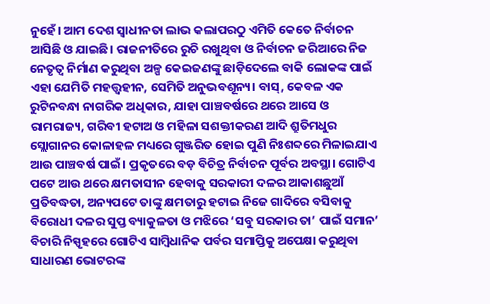ନୁହେଁ। ଆମ ଦେଶ ସ୍ବାଧୀନତା ଲାଭ କଲାପରଠୁ ଏମିତି କେତେ ନିର୍ବାଚନ ଆସିଛି ଓ ଯାଇଛି। ରାଜନୀତିରେ ରୁଚି ରଖୁଥିବା ଓ ନିର୍ବାଚନ ଜରିଆରେ ନିଜ ନେତୃତ୍ୱ ନିର୍ମାଣ କରୁଥିବା ଅଳ୍ପ କେଇଜଣଙ୍କୁ ଛାଡ଼ିଦେଲେ ବାକି ଲୋକଙ୍କ ପାଇଁ ଏହା ଯେମିତି ମହତ୍ତ୍ୱହୀନ, ସେମିତି ଅନୁଭବଶୂନ୍ୟ। ବାସ୍‌, କେବଳ ଏକ ରୁଟିନବନ୍ଧା ନାଗରିକ ଅଧିକାର, ଯାହା ପାଞ୍ଚବର୍ଷରେ ଥରେ ଆସେ ଓ ରାମରାଜ୍ୟ, ଗରିବୀ ହଟାଅ ଓ ମହିଳା ସଶକ୍ତୀକରଣ ଆଦି ଶ୍ରୁତିମଧୁର ସ୍ଲୋଗାନର କୋଳାହଳ ମଧ୍ୟରେ ଗୁଞ୍ଜରିତ ହୋଇ ପୁଣି ନିଃଶବ୍ଦରେ ମିଳାଇଯାଏ ଆଉ ପାଞ୍ଚବର୍ଷ ପାଇଁ। ପ୍ରକୃତରେ ବଡ଼ ବିଚିତ୍ର ନିର୍ବାଚନ ପୂର୍ବର ଅବସ୍ଥା। ଗୋଟିଏ ପଟେ ଆଉ ଥରେ କ୍ଷମତାସୀନ ହେବାକୁ ସରକାରୀ ଦଳର ଆକାଶଛୁଆଁ ପ୍ରତିବଦ୍ଧତା, ଅନ୍ୟପଟେ ତାଙ୍କୁ କ୍ଷମତାରୁ ହଟାଇ ନିଜେ ଗାଦିରେ ବସିବାକୁ ବିରୋଧୀ ଦଳର ସୁପ୍ତ ବ୍ୟାକୁଳତା ଓ ମଝିରେ ‘ସବୁ ସରକାର ତା’ ପାଇଁ ସମାନ’ ବିଚାରି ନିସ୍ପୃହରେ ଗୋଟିଏ ସାମ୍ବିଧାନିକ ପର୍ବର ସମାପ୍ତିକୁ ଅପେକ୍ଷା କରୁଥିବା ସାଧାରଣ ଭୋଟରଙ୍କ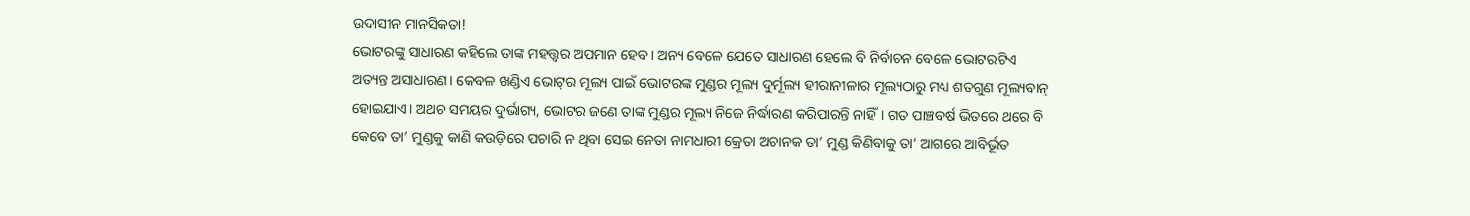ଉଦାସୀନ ମାନସିକତା!
ଭୋଟରଙ୍କୁ ସାଧାରଣ କହିଲେ ତାଙ୍କ ମହତ୍ତ୍ୱର ଅପମାନ ହେବ। ଅନ୍ୟ ବେଳେ ଯେତେ ସାଧାରଣ ହେଲେ ବି ନିର୍ବାଚନ ବେଳେ ଭୋଟରଟିଏ ଅତ୍ୟନ୍ତ ଅସାଧାରଣ। କେବଳ ଖଣ୍ଡିଏ ଭୋଟ୍‌ର ମୂଲ୍ୟ ପାଇଁ ଭୋଟରଙ୍କ ମୁଣ୍ଡର ମୂଲ୍ୟ ଦୁର୍ମୂଲ୍ୟ ହୀରାନୀଳାର ମୂଲ୍ୟଠାରୁ ମଧ୍ୟ ଶତଗୁଣ ମୂଲ୍ୟବାନ୍‌ ହୋଇଯାଏ। ଅଥଚ ସମୟର ଦୁର୍ଭାଗ୍ୟ, ଭୋଟର ଜଣେ ତାଙ୍କ ମୁଣ୍ଡର ମୂଲ୍ୟ ନିଜେ ନିର୍ଦ୍ଧାରଣ କରିପାରନ୍ତି ନାହିଁ। ଗତ ପାଞ୍ଚବର୍ଷ ଭିତରେ ଥରେ ବି କେବେ ତା’ ମୁଣ୍ଡକୁ କାଣି କଉଡ଼ିରେ ପଚାରି ନ ଥିବା ସେଇ ନେତା ନାମଧାରୀ କ୍ରେତା ଅଚାନକ ତା’ ମୁଣ୍ଡ କିଣିବାକୁ ତା’ ଆଗରେ ଆବିର୍ଭୂତ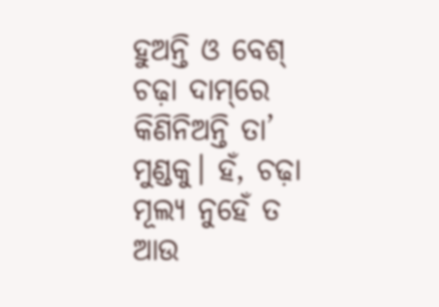ହୁଅନ୍ତି ଓ ବେଶ୍‌ ଚଢ଼ା ଦାମ୍‌ରେ କିଣିନିଅନ୍ତି ତା’ ମୁଣ୍ଡକୁ। ହଁ, ଚଢ଼ା ମୂଲ୍ୟ ନୁହେଁ ତ ଆଉ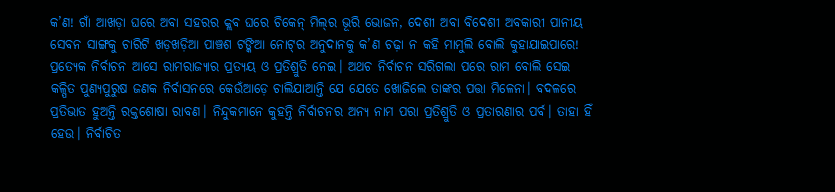କ’ଣ! ଗାଁ ଆଖଡ଼ା ଘରେ ଅବା ସହରର କ୍ଲବ ଘରେ ଚିକେନ୍‌ ମିଲ୍‌ର ଭୂରି ଭୋଜନ, ଦେଶୀ ଅବା ବିଦେଶୀ ଅବକାରୀ ପାନୀୟ ସେବନ ସାଙ୍ଗକୁ ଚାରିଟି ଖଡ଼ଖଡ଼ିଆ ପାଞ୍ଚଶ ଟଙ୍କିଆ ନୋଟ୍‌ର ଅନୁଦାନକୁ କ’ଣ ଚଢ଼ା ନ କହି ମାମୁଲି ବୋଲି କୁହାଯାଇପାରେ!
ପ୍ରତ୍ୟେକ ନିର୍ବାଚନ ଆସେ ରାମରାଜ୍ୟାର ପ୍ରତ୍ୟୟ ଓ ପ୍ରତିଶ୍ରୁତି ନେଇ। ଅଥଚ ନିର୍ବାଚନ ସରିଗଲା ପରେ ରାମ ବୋଲି ସେଇ କଳ୍ପିତ ପୁଣ୍ୟପୁରୁଷ ଜଣକ ନିର୍ବାସନରେ କେଉଁଆଡ଼େ ଚାଲିଯାଆନ୍ତି ଯେ ଯେତେ ଖୋଜିଲେ ତାଙ୍କର ପତ୍ତା ମିଳେନା। ବଦଳରେ ପ୍ରତିଭାତ ହୁଅନ୍ତି ରକ୍ତଶୋଷା ରାବଣ। ନିନ୍ଦୁକମାନେ କୁହନ୍ତି ନିର୍ବାଚନର ଅନ୍ୟ ନାମ ପରା ପ୍ରତିଶ୍ରୁତି ଓ ପ୍ରତାରଣାର ପର୍ବ। ତାହା ହିଁ ହେଉ। ନିର୍ବାଚିତ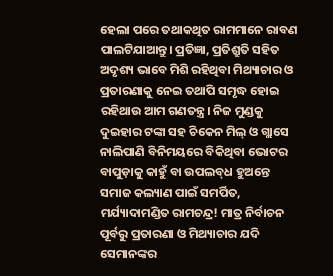ହେଲା ପରେ ତଥାକଥିତ ରାମମାନେ ରାବଣ ପାଲଟିଯାଆନ୍ତୁ। ପ୍ରତିଜ୍ଞା, ପ୍ରତିଶ୍ରୁତି ସହିତ ଅଦୃଶ୍ୟ ଭାବେ ମିଶି ରହିଥିବା ମିଥ୍ୟାଚାର ଓ ପ୍ରତାରଣାକୁ ନେଇ ତଥାପି ସମୃଦ୍ଧ ହୋଇ ରହିଥାଉ ଆମ ଗଣତନ୍ତ୍ର। ନିଜ ମୁଣ୍ଡକୁ ଦୁଇହାର ଟଙ୍କା ସହ ଚିକେନ ମିଲ୍‌ ଓ ଗ୍ଲାସେ ନାଲିପାଣି ବିନିମୟରେ ବିକିଥିବା ଭୋଟର ବାପୁଡ଼ାକୁ କାହୁଁ ବା ଉପଲବ୍‌ଧ ହୁଅନ୍ତେ ସମାଜ କଲ୍ୟାଣ ପାଇଁ ସମର୍ପିତ, ମର୍ଯ୍ୟାଦାମଣ୍ଡିତ ରାମଚନ୍ଦ୍ର! ମାତ୍ର ନିର୍ବାଚନ ପୂର୍ବରୁ ପ୍ରତାରଣା ଓ ମିଥ୍ୟାଚାର ଯଦି ସେମାନଙ୍କର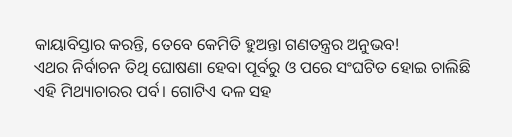କାୟାବିସ୍ତାର କରନ୍ତି, ତେବେ କେମିତି ହୁଅନ୍ତା ଗଣତନ୍ତ୍ରର ଅନୁଭବ!
ଏଥର ନିର୍ବାଚନ ତିଥି ଘୋଷଣା ହେବା ପୂର୍ବରୁ ଓ ପରେ ସଂଘଟିତ ହୋଇ ଚାଲିଛି ଏହି ମିଥ୍ୟାଚାରର ପର୍ବ। ଗୋଟିଏ ଦଳ ସହ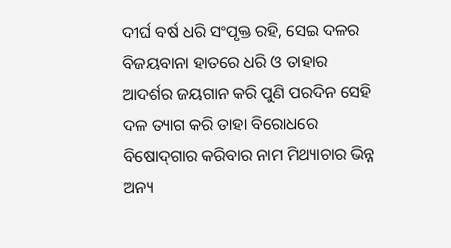ଦୀର୍ଘ ବର୍ଷ ଧରି ସଂପୃକ୍ତ ରହି, ସେଇ ଦଳର ବିଜୟବାନା ହାତରେ ଧରି ଓ ତାହାର ଆଦର୍ଶର ଜୟଗାନ କରି ପୁଣି ପରଦିନ ସେହି ଦଳ ତ୍ୟାଗ କରି ତାହା ବିରୋଧରେ ବିଷୋଦ୍‌ଗାର କରିବାର ନାମ ମିଥ୍ୟାଚାର ଭିନ୍ନ ଅନ୍ୟ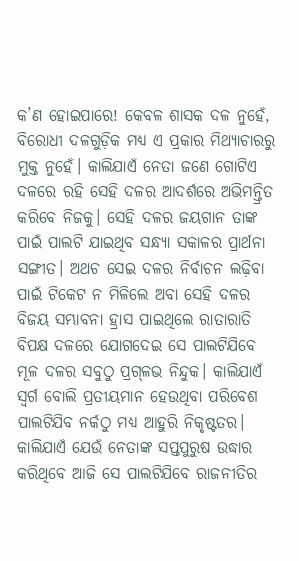କ’ଣ ହୋଇପାରେ! କେବଳ ଶାସକ ଦଳ ନୁହେଁ, ବିରୋଧୀ ଦଳଗୁଡ଼ିକ ମଧ୍ୟ ଏ ପ୍ରକାର ମିଥ୍ୟାଚାରରୁ ମୁକ୍ତ ନୁହେଁ। କାଲିଯାଏଁ ନେତା ଜଣେ ଗୋଟିଏ ଦଳରେ ରହି ସେହି ଦଳର ଆଦର୍ଶରେ ଅଭିମନ୍ତ୍ରିତ କରିବେ ନିଜକୁ। ସେହି ଦଳର ଜୟଗାନ ତାଙ୍କ ପାଇଁ ପାଲଟି ଯାଇଥିବ ସନ୍ଧ୍ୟା ସକାଳର ପ୍ରାର୍ଥନା ସଙ୍ଗୀତ। ଅଥଚ ସେଇ ଦଳର ନିର୍ବାଚନ ଲଢ଼ିବା ପାଇଁ ଟିକେଟ ନ ମିଳିଲେ ଅବା ସେହି ଦଳର ବିଜୟ ସମ୍ଭାବନା ହ୍ରାସ ପାଇଥିଲେ ରାତାରାତି ବିପକ୍ଷ ଦଳରେ ଯୋଗଦେଇ ସେ ପାଲଟିଯିବେ ମୂଳ ଦଳର ସବୁଠୁ ପ୍ରଗ୍‌ଳଭ ନିନ୍ଦୁକ। କାଲିଯାଏଁ ସ୍ବର୍ଗ ବୋଲି ପ୍ରତୀୟମାନ ହେଉଥିବା ପରିବେଶ ପାଲଟିଯିବ ନର୍କଠୁ ମଧ୍ୟ ଆହୁରି ନିକୃଷ୍ଟତର। କାଲିଯାଏଁ ଯେଉଁ ନେତାଙ୍କ ସପ୍ତପୁରୁଷ ଉଦ୍ଧାର କରିଥିବେ ଆଜି ସେ ପାଲଟିଯିବେ ରାଜନୀତିର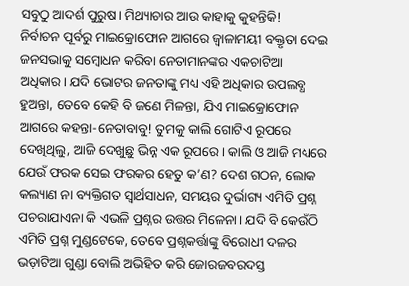ସବୁଠୁ ଆଦର୍ଶ ପୁରୁଷ। ମିଥ୍ୟାଚାର ଆଉ କାହାକୁ କୁହନ୍ତିକି!
ନିର୍ବାଚନ ପୂର୍ବରୁ ମାଇକ୍ରୋଫୋନ ଆଗରେ ଜ୍ୱାଳାମୟୀ ବକ୍ତୃତା ଦେଇ ଜନସଭାକୁ ସମ୍ବୋଧନ କରିବା ନେତାମାନଙ୍କର ଏକଚାଟିଆ ଅଧିକାର। ଯଦି ଭୋଟର ଜନତାଙ୍କୁ ମଧ୍ୟ ଏହି ଅଧିକାର ଉପଲବ୍ଧ ହୁଅନ୍ତା, ତେବେ କେହି ବି ଜଣେ ମିଳନ୍ତା, ଯିଏ ମାଇକ୍ରୋଫୋନ ଆଗରେ କହନ୍ତା-ନେତାବାବୁ! ତୁମକୁ କାଲି ଗୋଟିଏ ରୂପରେ ଦେଖିଥିଲୁ, ଆଜି ଦେଖୁଛୁ ଭିନ୍ନ ଏକ ରୂପରେ। କାଲି ଓ ଆଜି ମଧ୍ୟରେ ଯେଉଁ ଫରକ ସେଇ ଫରକର ହେତୁ କ’ଣ? ଦେଶ ଗଠନ, ଲୋକ କଲ୍ୟାଣ ନା ବ୍ୟକ୍ତିଗତ ସ୍ବାର୍ଥସାଧନ, ସମୟର ଦୁର୍ଭାଗ୍ୟ ଏମିତି ପ୍ରଶ୍ନ ପଚରାଯାଏନା କି ଏଭଳି ପ୍ରଶ୍ନର ଉତ୍ତର ମିଳେନା। ଯଦି ବି କେଉଁଠି ଏମିତି ପ୍ରଶ୍ନ ମୁଣ୍ଡଟେକେ, ତେବେ ପ୍ରଶ୍ନକର୍ତ୍ତାଙ୍କୁ ବିରୋଧୀ ଦଳର ଭଡ଼ାଟିଆ ଗୁଣ୍ଡା ବୋଲି ଅଭିହିତ କରି ଜୋରଜବରଦସ୍ତ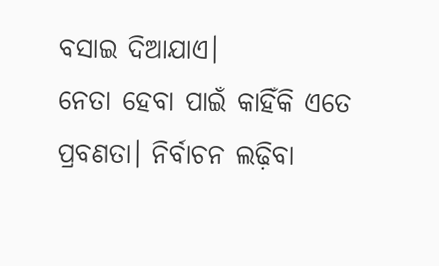ବସାଇ ଦିଆଯାଏ।
ନେତା ହେବା ପାଇଁ କାହିଁକି ଏତେ ପ୍ରବଣତା। ନିର୍ବାଚନ ଲଢ଼ିବା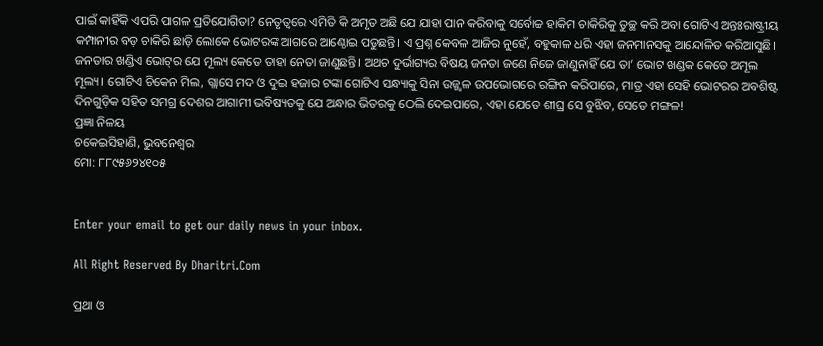ପାଇଁ କାହିଁକି ଏପରି ପାଗଳ ପ୍ରତିଯୋଗିତା? ନେତୃତ୍ୱରେ ଏମିତି କି ଅମୃତ ଅଛି ଯେ ଯାହା ପାନ କରିବାକୁ ସର୍ବୋଚ୍ଚ ହାକିମ ଚାକିରିକୁ ତୁଚ୍ଛ କରି ଅବା ଗୋଟିଏ ଅନ୍ତଃରାଷ୍ଟ୍ରୀୟ କମ୍ପାନୀର ବଡ଼ ଚାକିରି ଛାଡ଼ି ଲୋକେ ଭୋଟରଙ୍କ ଆଗରେ ଆଣ୍ଠୋଇ ପଡୁଛନ୍ତି। ଏ ପ୍ରଶ୍ନ କେବଳ ଆଜିର ନୁହେଁ, ବହୁକାଳ ଧରି ଏହା ଜନମାନସକୁ ଆନ୍ଦୋଳିତ କରିଆସୁଛି। ଜନତାର ଖଣ୍ଡିଏ ଭୋଟ୍‌ର ଯେ ମୂଲ୍ୟ କେତେ ତାହା ନେତା ଜାଣୁଛନ୍ତି। ଅଥଚ ଦୁର୍ଭାଗ୍ୟର ବିଷୟ ଜନତା ଜଣେ ନିଜେ ଜାଣୁନାହିଁ ଯେ ତା’ ଭୋଟ ଖଣ୍ଡକ କେତେ ଅମୂଲ ମୂଲ୍ୟ। ଗୋଟିଏ ଚିକେନ ମିଲ, ଗ୍ଲାସେ ମଦ ଓ ଦୁଇ ହଜାର ଟଙ୍କା ଗୋଟିଏ ସନ୍ଧ୍ୟାକୁ ସିନା ଉଜ୍ଜ୍ୱଳ ଉପଭୋଗରେ ରଙ୍ଗିନ କରିପାରେ, ମାତ୍ର ଏହା ସେହି ଭୋଟରର ଅବଶିଷ୍ଟ ଦିନଗୁଡ଼ିକ ସହିତ ସମଗ୍ର ଦେଶର ଆଗାମୀ ଭବିଷ୍ୟତକୁ ଯେ ଅନ୍ଧାର ଭିତରକୁ ଠେଲି ଦେଇପାରେ, ଏହା ଯେତେ ଶୀଘ୍ର ସେ ବୁଝିବ, ସେତେ ମଙ୍ଗଳ!
ପ୍ରଜ୍ଞା ନିଳୟ
ଚକେଇସିହାଣି, ଭୁବନେଶ୍ୱର
ମୋ: ୮୮୯୫୬୨୪୧୦୫


Enter your email to get our daily news in your inbox.

All Right Reserved By Dharitri.Com

ପ୍ରଥା ଓ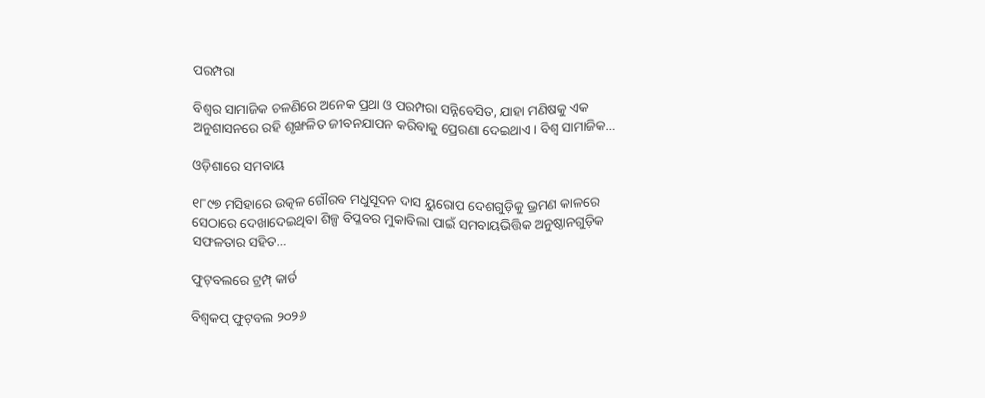ପରମ୍ପରା

ବିଶ୍ୱର ସାମାଜିକ ଚଳଣିରେ ଅନେକ ପ୍ରଥା ଓ ପରମ୍ପରା ସନ୍ନିବେସିତ, ଯାହା ମଣିଷକୁ ଏକ ଅନୁଶାସନରେ ରହି ଶୃଙ୍ଖଳିତ ଜୀବନଯାପନ କରିବାକୁ ପ୍ରେରଣା ଦେଇଥାଏ। ବିଶ୍ୱ ସାମାଜିକ…

ଓଡ଼ିଶାରେ ସମବାୟ

୧୮୯୭ ମସିହାରେ ଉତ୍କଳ ଗୌରବ ମଧୁସୂଦନ ଦାସ ୟୁରୋପ ଦେଶଗୁଡ଼ିକୁ ଭ୍ରମଣ କାଳରେ ସେଠାରେ ଦେଖାଦେଇଥିବା ଶିଳ୍ପ ବିପ୍ଳବର ମୁକାବିଲା ପାଇଁ ସମବାୟଭିତ୍ତିକ ଅନୁଷ୍ଠାନଗୁଡ଼ିକ ସଫଳତାର ସହିତ…

ଫୁଟ୍‌ବଲରେ ଟ୍ରମ୍ପ୍‌ କାର୍ଡ

ବିଶ୍ୱକପ୍‌ ଫୁଟ୍‌ବଲ ୨୦୨୬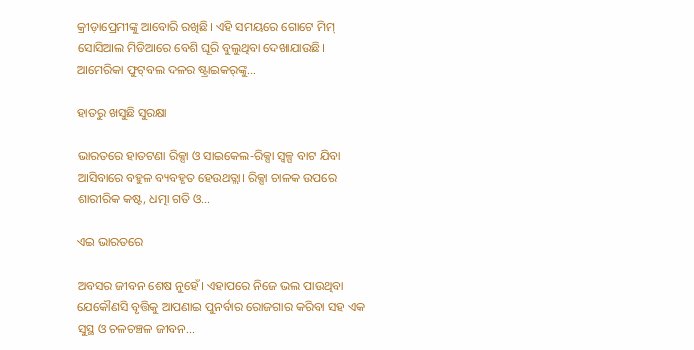କ୍ରୀଡ଼ାପ୍ରେମୀଙ୍କୁ ଆବୋରି ରଖିଛି। ଏହି ସମୟରେ ଗୋଟେ ମିମ୍‌ ସୋସିଆଲ ମିଡିଆରେ ବେଶି ଘୂରି ବୁଲୁଥିବା ଦେଖାଯାଉଛି। ଆମେରିକା ଫୁଟ୍‌ବଲ ଦଳର ଷ୍ଟ୍ରାଇକର୍‌ଙ୍କୁ…

ହାତରୁ ଖସୁଛି ସୁରକ୍ଷା

ଭାରତରେ ହାତଟଣା ରିକ୍ସା ଓ ସାଇକେଲ-ରିକ୍ସା ସ୍ବଳ୍ପ ବାଟ ଯିବା ଆସିବାରେ ବହୁଳ ବ୍ୟବହୃତ ହେଉଥତ୍ଲା। ରିକ୍ସା ଚାଳକ ଉପରେ ଶାରୀରିକ କଷ୍ଟ, ଧତ୍ମା ଗତି ଓ…

ଏଇ ଭାରତରେ

ଅବସର ଜୀବନ ଶେଷ ନୁହେଁ। ଏହାପରେ ନିଜେ ଭଲ ପାଉଥିବା ଯେକୌଣସି ବୃତ୍ତିକୁ ଆପଣାଇ ପୁନର୍ବାର ରୋଜଗାର କରିବା ସହ ଏକ ସୁସ୍ଥ ଓ ଚଳଚଞ୍ଚଳ ଜୀବନ…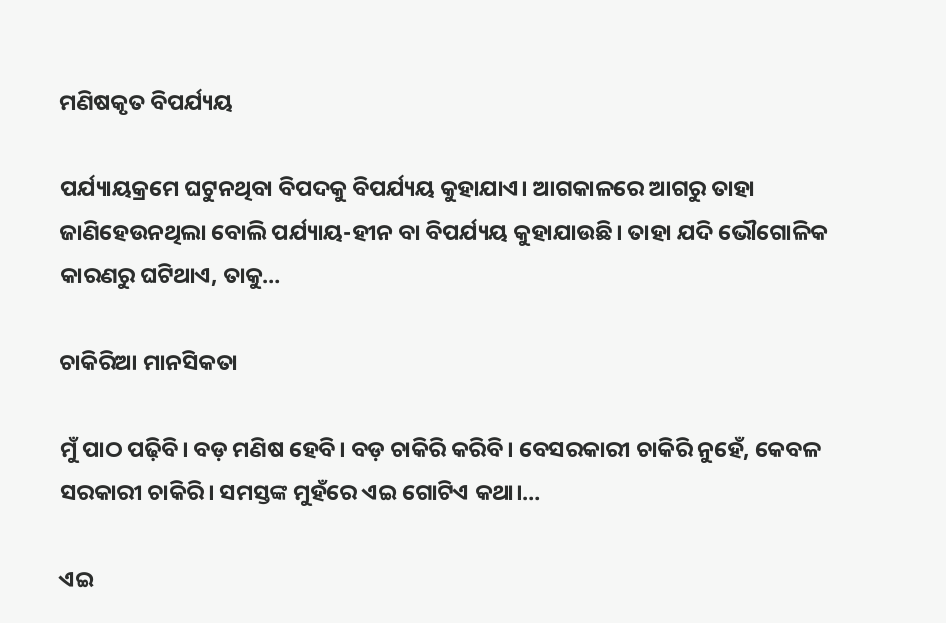ମଣିଷକୃତ ବିପର୍ଯ୍ୟୟ

ପର୍ଯ୍ୟାୟକ୍ରମେ ଘଟୁନଥିବା ବିପଦକୁ ବିପର୍ଯ୍ୟୟ କୁହାଯାଏ। ଆଗକାଳରେ ଆଗରୁ ତାହା ଜାଣିହେଉନଥିଲା ବୋଲି ପର୍ଯ୍ୟାୟ-ହୀନ ବା ବିପର୍ଯ୍ୟୟ କୁହାଯାଉଛି। ତାହା ଯଦି ଭୌଗୋଳିକ କାରଣରୁ ଘଟିଥାଏ, ତାକୁ…

ଚାକିରିଆ ମାନସିକତା

ମୁଁ ପାଠ ପଢ଼ିବି। ବଡ଼ ମଣିଷ ହେବି। ବଡ଼ ଚାକିରି କରିବି। ବେସରକାରୀ ଚାକିରି ନୁହେଁ, କେବଳ ସରକାରୀ ଚାକିରି। ସମସ୍ତଙ୍କ ମୁହଁରେ ଏଇ ଗୋଟିଏ କଥା।…

ଏଇ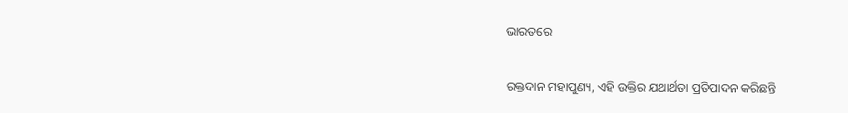ଭାରତରେ

ରକ୍ତଦାନ ମହାପୁଣ୍ୟ, ଏହି ଉକ୍ତିର ଯଥାର୍ଥତା ପ୍ରତିପାଦନ କରିଛନ୍ତି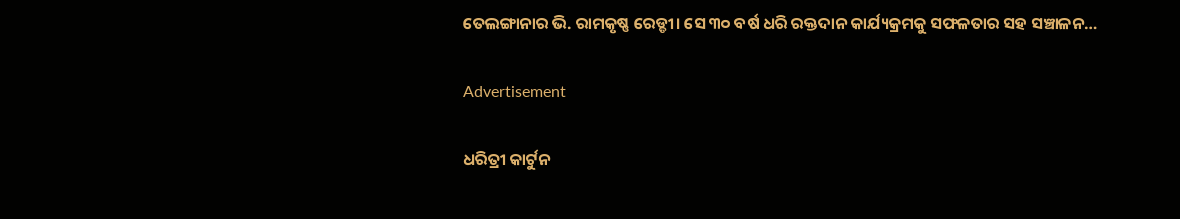ତେଲଙ୍ଗାନାର ଭି. ରାମକୃଷ୍ଣ ରେଡ୍ଡୀ। ସେ ୩୦ ବର୍ଷ ଧରି ରକ୍ତଦାନ କାର୍ଯ୍ୟକ୍ରମକୁ ସଫଳତାର ସହ ସଞ୍ଚାଳନ…

Advertisement

ଧରିତ୍ରୀ କାର୍ଟୁନ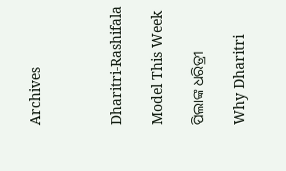Archives



Dharitri-Rashifala

Model This Week

ପିଲାଙ୍କ ଧରିତ୍ରୀ

Why Dharitri